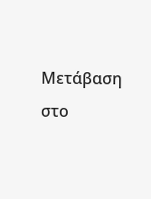Μετάβαση στο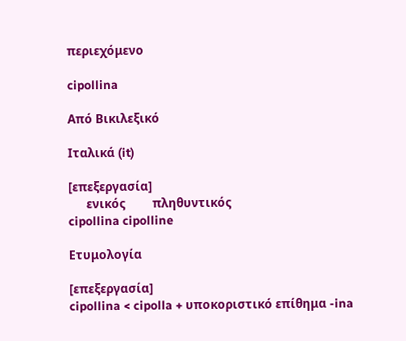περιεχόμενο

cipollina

Από Βικιλεξικό

Ιταλικά (it)

[επεξεργασία]
      ενικός         πληθυντικός
cipollina cipolline

Ετυμολογία

[επεξεργασία]
cipollina < cipolla + υποκοριστικό επίθημα -ina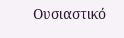Ουσιαστικό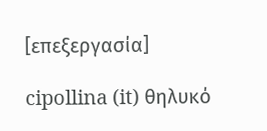[επεξεργασία]

cipollina (it) θηλυκό